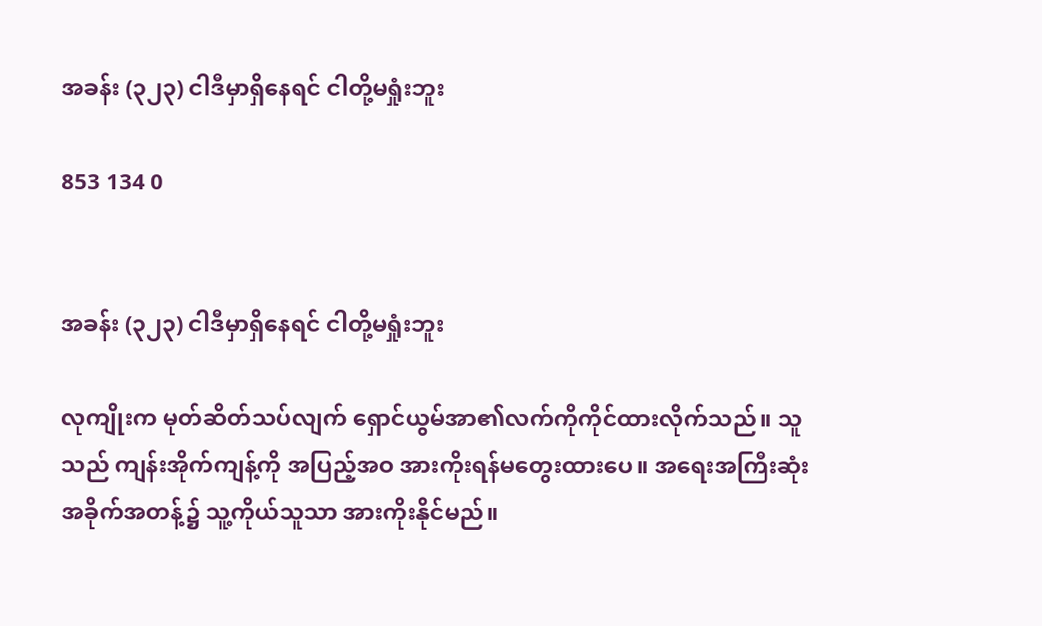အခန်း (၃၂၃) ငါဒီမှာရှိနေရင် ငါတို့မရှုံးဘူး

853 134 0


အခန်း (၃၂၃) ငါဒီမှာရှိနေရင် ငါတို့မရှုံးဘူး

လုကျိုးက မုတ်ဆိတ်သပ်လျက် ရှောင်ယွမ်အာ၏လက်ကိုကိုင်ထားလိုက်သည်။ သူသည် ကျန်းအိုက်ကျန့်ကို အပြည့်အဝ အားကိုးရန်မတွေးထားပေ။ အရေးအကြီးဆုံးအခိုက်အတန့်၌ သူ့ကိုယ်သူသာ အားကိုးနိုင်မည်။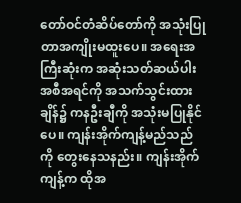တော်ဝင်တံဆိပ်တော်ကို အသုံးပြုတာအကျိုးမထူးပေ။ အရေးအကြီးဆုံးက အဆုံးသတ်ဆယ်ပါးအစီအရင်ကို အသက်သွင်းထားချိန်၌ ကနဦးချီကို အသုံးမပြုနိုင်ပေ။ ကျန်းအိုက်ကျန့်မည်သည်ကို တွေးနေသနည်း။ ကျန်းအိုက်ကျန့်က ထိုအ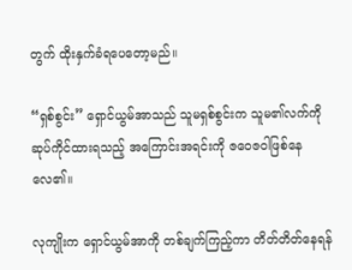တွက် ထိုးနှက်ခံရပေတော့မည်။

“ရှစ်စွင်း” ရှောင်ယွမ်အာသည် သူမရှစ်စွင်းက သူမ၏လက်ကို ဆုပ်ကိုင်ထားရသည့် အကြောင်းအရင်းကို ဇဝေဇဝါဖြစ်နေလေ၏။

လုကျိုးက ရှောင်ယွမ်အာကို တစ်ချက်ကြည့်ကာ တိတ်တိတ်နေရန်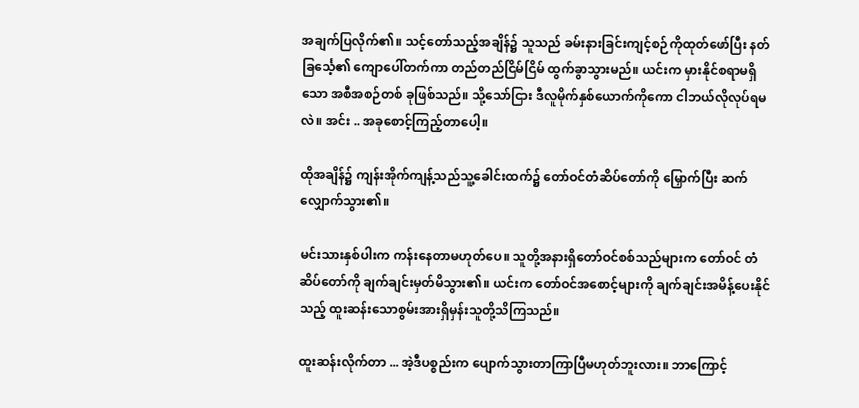အချက်ပြလိုက်၏။ သင့်တော်သည့်အချိန်၌ သူသည် ခမ်းနားခြင်းကျင့်စဉ်ကိုထုတ်ဖော်ပြီး နတ်ခြင်္သေ့၏ ကျောပေါ်တက်ကာ တည်တည်ငြိမ်ငြိမ် ထွက်ခွာသွားမည်။ ယင်းက မှားနိုင်စရာမရှိသော အစီအစဉ်တစ် ခုဖြစ်သည်။ သို့သော်ငြား ဒီလူမိုက်နှစ်ယောက်ကိုကော ငါဘယ်လိုလုပ်ရမလဲ။ အင်း .. အခုစောင့်ကြည့်တာပေါ့။

ထိုအချိန်၌ ကျန်းအိုက်ကျန့်သည်သူ့ခေါင်းထက်၌ တော်ဝင်တံဆိပ်တော်ကို မြှောက်ပြီး ဆက်လျှောက်သွား၏။

မင်းသားနှစ်ပါးက ကန်းနေတာမဟုတ်ပေ။ သူတို့အနားရှိတော်ဝင်စစ်သည်များက တော်ဝင် တံဆိပ်တော်ကို ချက်ချင်းမှတ်မိသွား၏။ ယင်းက တော်ဝင်အစောင့်များကို ချက်ချင်းအမိန့်ပေးနိုင် သည့် ထူးဆန်းသောစွမ်းအားရှိမှန်းသူတို့သိကြသည်။

ထူးဆန်းလိုက်တာ ... အဲ့ဒီပစ္စည်းက ပျောက်သွားတာကြာပြီမဟုတ်ဘူးလား။ ဘာကြောင့်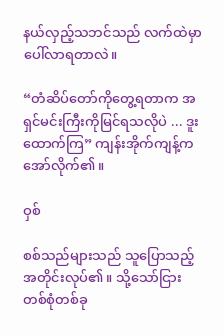နယ်လှည့်သဘင်သည် လက်ထဲမှာ ပေါ်လာရတာလဲ။

“တံဆိပ်တော်ကိုတွေ့ရတာက အရှင်မင်းကြီးကိုမြင်ရသလိုပဲ ... ဒူးထောက်ကြ” ကျန်းအိုက်ကျန့်က အော်လိုက်၏။

ဝှစ်

စစ်သည်များသည် သူပြောသည့်အတိုင်းလုပ်၏။ သို့သော်ငြား တစ်စုံတစ်ခု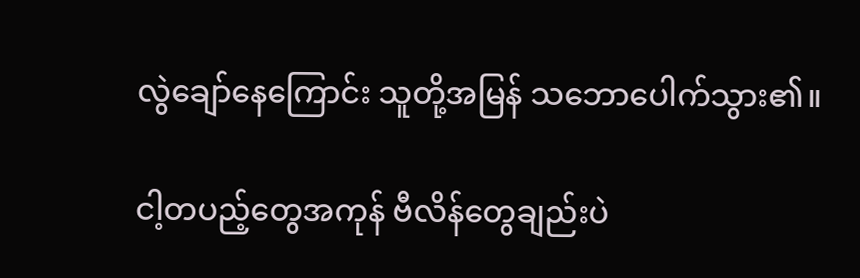လွဲချော်နေကြောင်း သူတို့အမြန် သဘောပေါက်သွား၏။

ငါ့တပည့်တွေအကုန် ဗီလိန်တွေချည်းပဲ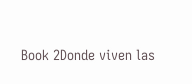Book 2Donde viven las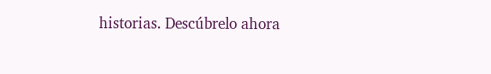historias. Descúbrelo ahora